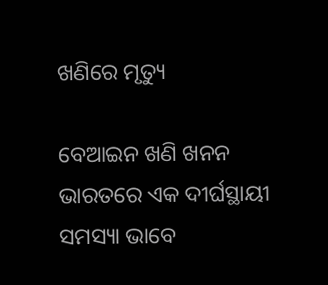ଖଣିରେ ମୃତ୍ୟୁ

ବେଆଇନ ଖଣି ଖନନ ଭାରତରେ ଏକ ଦୀର୍ଘସ୍ଥାୟୀ ସମସ୍ୟା ଭାବେ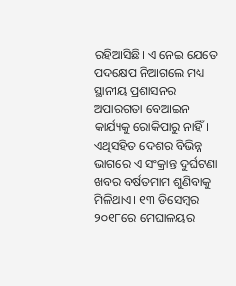ରହିଆସିଛି। ଏ ନେଇ ଯେତେ ପଦକ୍ଷେପ ନିଆଗଲେ ମଧ୍ୟ ସ୍ଥାନୀୟ ପ୍ରଶାସନର ଅପାରଗତା ବେଆଇନ କାର୍ଯ୍ୟକୁ ରୋକିପାରୁ ନାହିଁ। ଏଥିସହିତ ଦେଶର ବିଭିନ୍ନ ଭାଗରେ ଏ ସଂକ୍ରାନ୍ତ ଦୁର୍ଘଟଣା ଖବର ବର୍ଷତମାମ ଶୁଣିବାକୁ ମିଳିଥାଏ। ୧୩ ଡିସେମ୍ବର ୨୦୧୮ରେ ମେଘାଳୟର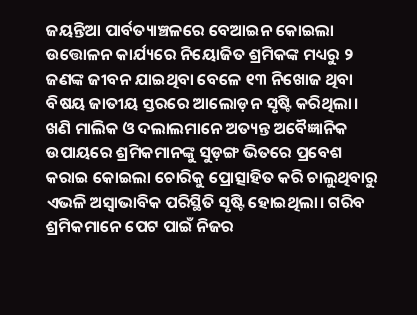ଜୟନ୍ତିଆ ପାର୍ବତ୍ୟାଞ୍ଚଳରେ ବେଆଇନ କୋଇଲା ଉତ୍ତୋଳନ କାର୍ଯ୍ୟରେ ନିୟୋଜିତ ଶ୍ରମିକଙ୍କ ମଧ୍ୟରୁ ୨ ଜଣଙ୍କ ଜୀବନ ଯାଇଥିବା ବେଳେ ୧୩ ନିଖୋଜ ଥିବା ବିଷୟ ଜାତୀୟ ସ୍ତରରେ ଆଲୋଡ଼ନ ସୃଷ୍ଟି କରିଥିଲା। ଖଣି ମାଲିକ ଓ ଦଲାଲମାନେ ଅତ୍ୟନ୍ତ ଅବୈଜ୍ଞାନିକ ଉପାୟରେ ଶ୍ରମିକମାନଙ୍କୁ ସୁଡ଼ଙ୍ଗ ଭିତରେ ପ୍ରବେଶ କରାଇ କୋଇଲା ଚୋରିକୁ ପ୍ରୋତ୍ସାହିତ କରି ଚାଲୁଥିବାରୁ ଏଭଳି ଅସ୍ବାଭାବିକ ପରିସ୍ଥିତି ସୃଷ୍ଟି ହୋଇଥିଲା। ଗରିବ ଶ୍ରମିକମାନେ ପେଟ ପାଇଁ ନିଜର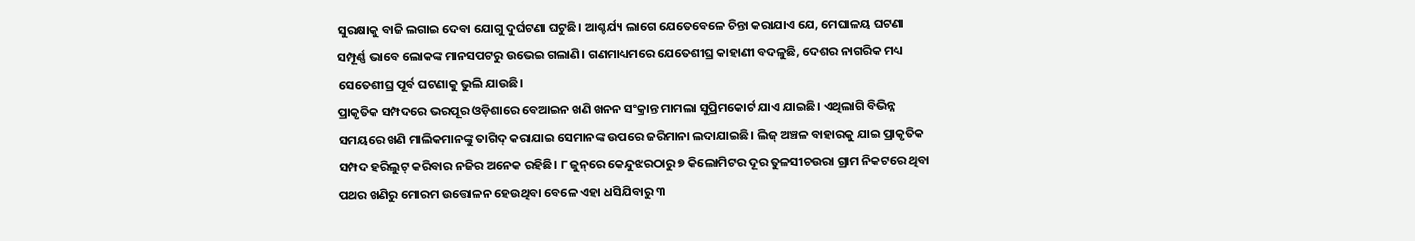ସୁରକ୍ଷାକୁ ବାଜି ଲଗାଇ ଦେବା ଯୋଗୁ ଦୁର୍ଘଟଣା ଘଟୁଛି। ଆଶ୍ଚର୍ଯ୍ୟ ଲାଗେ ଯେତେବେଳେ ଚିନ୍ତା କରାଯାଏ ଯେ, ମେଘାଳୟ ଘଟଣା ସମ୍ପୂର୍ଣ୍ଣ ଭାବେ ଲୋକଙ୍କ ମାନସପଟରୁ ଉଭେଇ ଗଲାଣି। ଗଣମାଧ୍ୟମରେ ଯେତେଶୀଘ୍ର କାହାଣୀ ବଦଳୁଛି, ଦେଶର ନାଗରିକ ମଧ୍ୟ ସେତେଶୀଘ୍ର ପୂର୍ବ ଘଟଣାକୁ ଭୁଲି ଯାଉଛି।
ପ୍ରାକୃତିକ ସମ୍ପଦରେ ଭରପୂର ଓଡ଼ିଶାରେ ବେଆଇନ ଖଣି ଖନନ ସଂକ୍ରାନ୍ତ ମାମଲା ସୁପ୍ରିମକୋର୍ଟ ଯାଏ ଯାଇଛି। ଏଥିଲାଗି ବିଭିନ୍ନ ସମୟରେ ଖଣି ମାଲିକମାନଙ୍କୁ ତାଗିଦ୍‌ କରାଯାଇ ସେମାନଙ୍କ ଉପରେ ଜରିମାନା ଲଦାଯାଇଛି। ଲିଜ୍‌ ଅଞ୍ଚଳ ବାହାରକୁ ଯାଇ ପ୍ରାକୃତିକ ସମ୍ପଦ ହରିଲୁଟ୍‌ କରିବାର ନଜିର ଅନେକ ରହିଛି। ୮ ଜୁନ୍‌ରେ କେନ୍ଦୁଝରଠାରୁ ୭ କିଲୋମିଟର ଦୂର ତୁଳସୀଚଉରା ଗ୍ରାମ ନିକଟରେ ଥିବା ପଥର ଖଣିରୁ ମୋରମ ଉତ୍ତୋଳନ ହେଉଥିବା ବେଳେ ଏହା ଧସିଯିବାରୁ ୩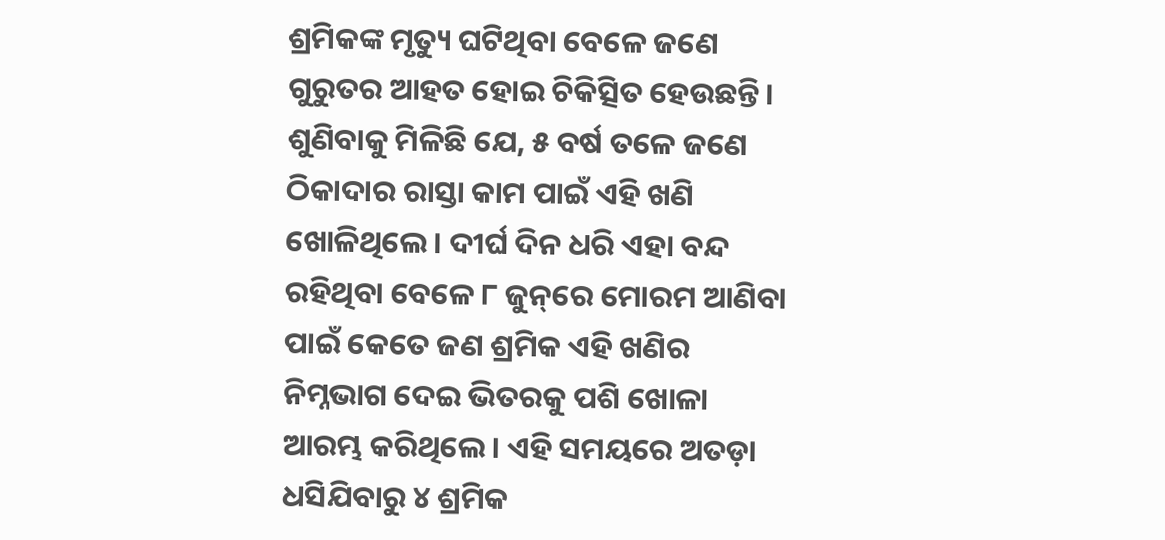ଶ୍ରମିକଙ୍କ ମୃତ୍ୟୁ ଘଟିଥିବା ବେଳେ ଜଣେ ଗୁରୁତର ଆହତ ହୋଇ ଚିକିତ୍ସିତ ହେଉଛନ୍ତି। ଶୁଣିବାକୁ ମିଳିଛି ଯେ, ୫ ବର୍ଷ ତଳେ ଜଣେ ଠିକାଦାର ରାସ୍ତା କାମ ପାଇଁ ଏହି ଖଣି ଖୋଳିଥିଲେ। ଦୀର୍ଘ ଦିନ ଧରି ଏହା ବନ୍ଦ ରହିଥିବା ବେଳେ ୮ ଜୁନ୍‌ରେ ମୋରମ ଆଣିବା ପାଇଁ କେତେ ଜଣ ଶ୍ରମିକ ଏହି ଖଣିର ନିମ୍ନଭାଗ ଦେଇ ଭିତରକୁ ପଶି ଖୋଳା ଆରମ୍ଭ କରିଥିଲେ। ଏହି ସମୟରେ ଅତଡ଼ା ଧସିଯିବାରୁ ୪ ଶ୍ରମିକ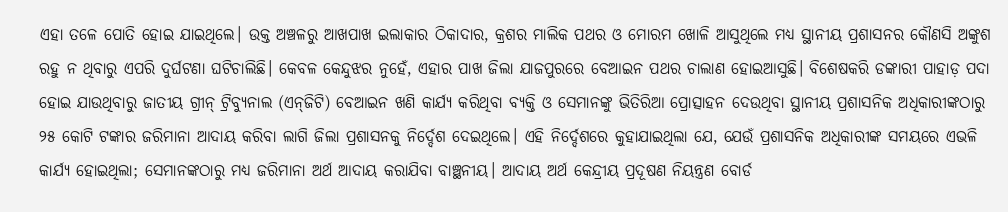ଏହା ତଳେ ପୋତି ହୋଇ ଯାଇଥିଲେ। ଉକ୍ତ ଅଞ୍ଚଳରୁ ଆଖପାଖ ଇଲାକାର ଠିକାଦାର, କ୍ରଶର ମାଲିକ ପଥର ଓ ମୋରମ ଖୋଳି ଆସୁଥିଲେ ମଧ୍ୟ ସ୍ଥାନୀୟ ପ୍ରଶାସନର କୌଣସି ଅଙ୍କୁଶ ରହୁ ନ ଥିବାରୁ ଏପରି ଦୁର୍ଘଟଣା ଘଟିଚାଲିଛି। କେବଳ କେନ୍ଦୁଝର ନୁହେଁ, ଏହାର ପାଖ ଜିଲା ଯାଜପୁରରେ ବେଆଇନ ପଥର ଚାଲାଣ ହୋଇଆସୁଛି। ବିଶେଷକରି ଡଙ୍କାରୀ ପାହାଡ଼ ପଦା ହୋଇ ଯାଉଥିବାରୁ ଜାତୀୟ ଗ୍ରୀନ୍‌ ଟ୍ରିବ୍ୟୁନାଲ (ଏନ୍‌ଜିଟି) ବେଆଇନ ଖଣି କାର୍ଯ୍ୟ କରିଥିବା ବ୍ୟକ୍ତି ଓ ସେମାନଙ୍କୁ ଭିତିରିଆ ପ୍ରୋତ୍ସାହନ ଦେଉଥିବା ସ୍ଥାନୀୟ ପ୍ରଶାସନିକ ଅଧିକାରୀଙ୍କଠାରୁ ୨୫ କୋଟି ଟଙ୍କାର ଜରିମାନା ଆଦାୟ କରିବା ଲାଗି ଜିଲା ପ୍ରଶାସନକୁ ନିର୍ଦ୍ଦେଶ ଦେଇଥିଲେ। ଏହି ନିର୍ଦ୍ଦେଶରେ କୁହାଯାଇଥିଲା ଯେ, ଯେଉଁ ପ୍ରଶାସନିକ ଅଧିକାରୀଙ୍କ ସମୟରେ ଏଭଳି କାର୍ଯ୍ୟ ହୋଇଥିଲା; ସେମାନଙ୍କଠାରୁ ମଧ୍ୟ ଜରିମାନା ଅର୍ଥ ଆଦାୟ କରାଯିବା ବାଞ୍ଛନୀୟ। ଆଦାୟ ଅର୍ଥ କେନ୍ଦ୍ରୀୟ ପ୍ରଦୂଷଣ ନିୟନ୍ତ୍ରଣ ବୋର୍ଡ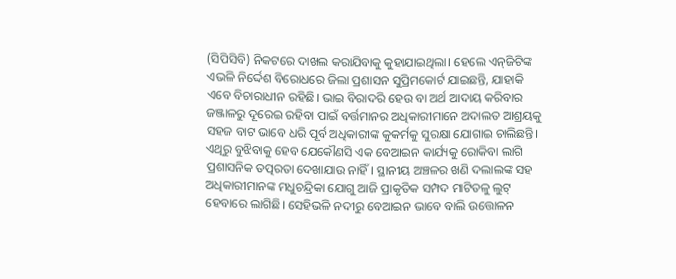(ସିପିସିବି) ନିକଟରେ ଦାଖଲ କରାଯିବାକୁ କୁହାଯାଇଥିଲା। ହେଲେ ଏନ୍‌ଜିଟିଙ୍କ ଏଭଳି ନିର୍ଦ୍ଦେଶ ବିରୋଧରେ ଜିଲା ପ୍ରଶାସନ ସୁପ୍ରିମକୋର୍ଟ ଯାଇଛନ୍ତି, ଯାହାକି ଏବେ ବିଚାରାଧୀନ ରହିଛି। ଭାଇ ବିରାଦରି ହେଉ ବା ଅର୍ଥ ଆଦାୟ କରିବାର ଜଞ୍ଜାଳରୁ ଦୂରେଇ ରହିବା ପାଇଁ ବର୍ତ୍ତମାନର ଅଧିକାରୀମାନେ ଅଦାଲତ ଆଶ୍ରୟକୁ ସହଜ ବାଟ ଭାବେ ଧରି ପୂର୍ବ ଅଧିକାରୀଙ୍କ କୁକର୍ମକୁ ସୁରକ୍ଷା ଯୋଗାଇ ଚାଲିଛନ୍ତି। ଏଥିରୁ ବୁଝିବାକୁ ହେବ ଯେକୌଣସି ଏକ ବେଆଇନ କାର୍ଯ୍ୟକୁ ରୋକିବା ଲାଗି ପ୍ରଶାସନିକ ତତ୍ପରତା ଦେଖାଯାଉ ନାହିଁ। ସ୍ଥାନୀୟ ଅଞ୍ଚଳର ଖଣି ଦଲାଲଙ୍କ ସହ ଅଧିକାରୀମାନଙ୍କ ମଧୁଚନ୍ଦ୍ରିକା ଯୋଗୁ ଆଜି ପ୍ରାକୃତିକ ସମ୍ପଦ ମାଟିତଳୁ ଲୁଟ୍‌ ହେବାରେ ଲାଗିଛି। ସେହିଭଳି ନଦୀରୁ ବେଆଇନ ଭାବେ ବାଲି ଉତ୍ତୋଳନ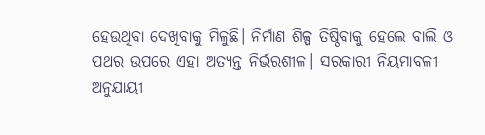ହେଉଥିବା ଦେଖିବାକୁ ମିଳୁଛି। ନିର୍ମାଣ ଶିଳ୍ପ ତିଷ୍ଠିବାକୁ ହେଲେ ବାଲି ଓ ପଥର ଉପରେ ଏହା ଅତ୍ୟନ୍ତ ନିର୍ଭରଶୀଳ। ସରକାରୀ ନିୟମାବଳୀ ଅନୁଯାୟୀ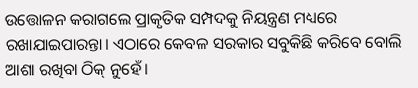ଉତ୍ତୋଳନ କରାଗଲେ ପ୍ରାକୃତିକ ସମ୍ପଦକୁ ନିୟନ୍ତ୍ରଣ ମଧ୍ୟରେ ରଖାଯାଇପାରନ୍ତା। ଏଠାରେ କେବଳ ସରକାର ସବୁକିଛି କରିବେ ବୋଲି ଆଶା ରଖିବା ଠିକ୍‌ ନୁହେଁ।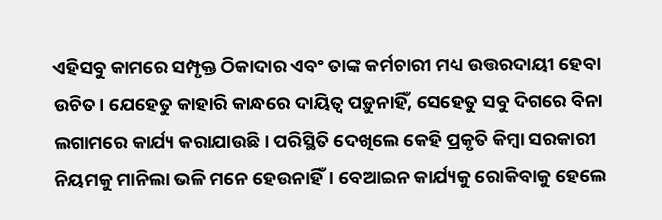ଏହିସବୁ କାମରେ ସମ୍ପୃକ୍ତ ଠିକାଦାର ଏବଂ ତାଙ୍କ କର୍ମଚାରୀ ମଧ୍ୟ ଉତ୍ତରଦାୟୀ ହେବା ଉଚିତ। ଯେହେତୁ କାହାରି କାନ୍ଧରେ ଦାୟିତ୍ୱ ପଡ଼ୁନାହିଁ, ସେହେତୁ ସବୁ ଦିଗରେ ବିନା ଲଗାମରେ କାର୍ଯ୍ୟ କରାଯାଉଛି। ପରିସ୍ଥିତି ଦେଖିଲେ କେହି ପ୍ରକୃତି କିମ୍ବା ସରକାରୀ ନିୟମକୁ ମାନିଲା ଭଳି ମନେ ହେଉନାହିଁ। ବେଆଇନ କାର୍ଯ୍ୟକୁ ରୋକିବାକୁ ହେଲେ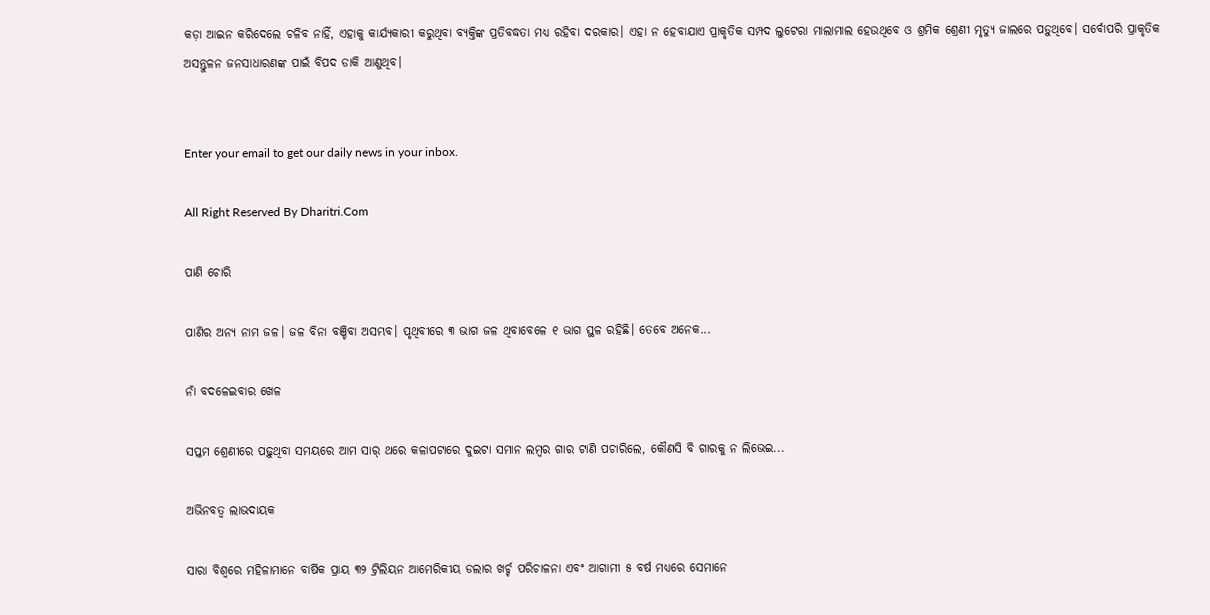କଡ଼ା ଆଇନ କରିଦେଲେ ଚଳିବ ନାହିଁ, ଏହାକୁ କାର୍ଯ୍ୟକାରୀ କରୁଥିବା ବ୍ୟକ୍ତିଙ୍କ ପ୍ରତିବଦ୍ଧତା ମଧ୍ୟ ରହିବା ଦରକାର। ଏହା ନ ହେବାଯାଏ ପ୍ରାକୃତିକ ସମ୍ପଦ ଲୁଟେରା ମାଲାମାଲ ହେଉଥିବେ ଓ ଶ୍ରମିକ ଶ୍ରେଣୀ ମୃତ୍ୟୁ ଜାଲରେ ପଡ଼ୁଥିବେ। ସର୍ବୋପରି ପ୍ରାକୃତିକ ଅସନ୍ତୁଳନ ଜନସାଧାରଣଙ୍କ ପାଇଁ ବିପଦ ଡାକି ଆଣୁଥିବ।


Enter your email to get our daily news in your inbox.

All Right Reserved By Dharitri.Com

ପାଣି ଚୋରି

ପାଣିର ଅନ୍ୟ ନାମ ଜଳ। ଜଳ ବିନା ବଞ୍ଚିବା ଅସମ୍ଭବ। ପୃଥିବୀରେ ୩ ଭାଗ ଜଳ ଥିବାବେଳେ ୧ ଭାଗ ସ୍ଥଳ ରହିଛି। ତେବେ ଅନେକ...

ନାଁ ବଦଳେଇବାର ଖେଳ

ସପ୍ତମ ଶ୍ରେଣୀରେ ପଢ଼ୁଥିବା ସମୟରେ ଆମ ସାର୍‌ ଥରେ କଳାପଟାରେ ଦୁଇଟା ସମାନ ଲମ୍ବର ଗାର ଟାଣି ପଚାରିଲେ, କୌଣସି ବି ଗାରକୁ ନ ଲିଭେଇ...

ଅଭିନବତ୍ୱ ଲାଭଦାୟକ

ସାରା ବିଶ୍ୱରେ ମହିଳାମାନେ ବାର୍ଷିକ ପ୍ରାୟ ୩୨ ଟ୍ରିଲିୟନ ଆମେରିକୀୟ ଡଲାର ଖର୍ଚ୍ଚ ପରିଚାଳନା ଏବଂ ଆଗାମୀ ୫ ବର୍ଷ ମଧ୍ୟରେ ସେମାନେ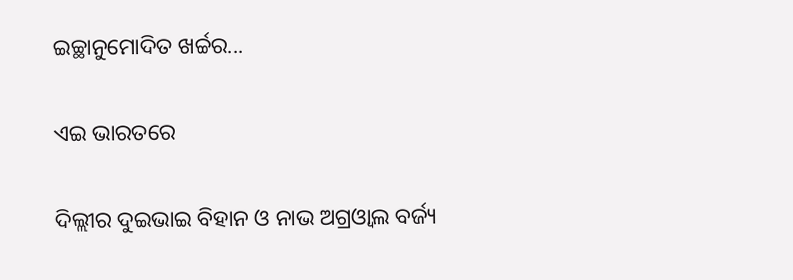ଇଚ୍ଛାନୁମୋଦିତ ଖର୍ଚ୍ଚର...

ଏଇ ଭାରତରେ

ଦିଲ୍ଲୀର ଦୁଇଭାଇ ବିହାନ ଓ ନାଭ ଅଗ୍ରଓ୍ୱାଲ ବର୍ଜ୍ୟ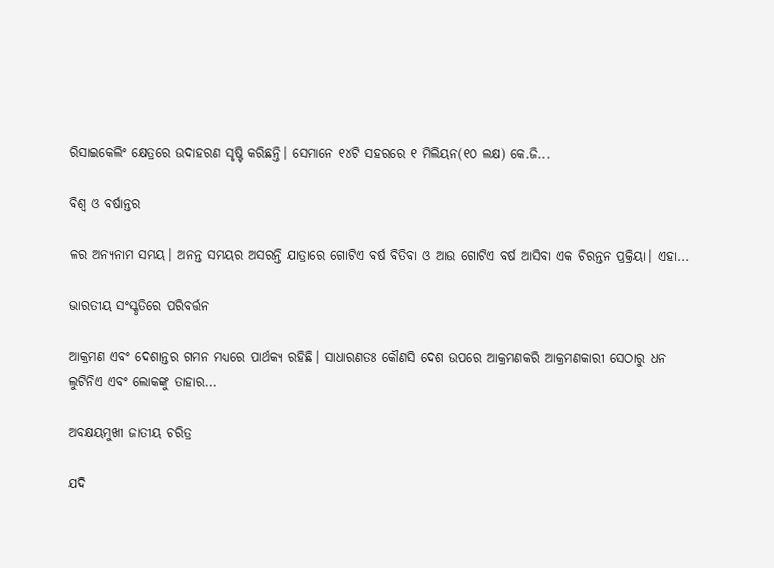ରିସାଇକେଲିଂ କ୍ଷେତ୍ରରେ ଉଦାହରଣ ସୃଷ୍ଟି କରିଛନ୍ତି। ସେମାନେ ୧୪ଟି ସହରରେ ୧ ମିଲିୟନ(୧୦ ଲକ୍ଷ) କେ.ଜି...

ବିଶ୍ୱ ଓ ବର୍ଷାନ୍ତର

ଳର ଅନ୍ୟନାମ ସମୟ। ଅନନ୍ତ ସମୟର ଅସରନ୍ତି ଯାତ୍ରାରେ ଗୋଟିଏ ବର୍ଷ ବିତିବା ଓ ଆଉ ଗୋଟିଏ ବର୍ଷ ଆସିବା ଏକ ଚିରନ୍ତନ ପ୍ରକ୍ରିୟା। ଏହା...

ଭାରତୀୟ ସଂସ୍କୃତିରେ ପରିବର୍ତ୍ତନ

ଆକ୍ରମଣ ଏବଂ ଦେଶାନ୍ତର ଗମନ ମଧ୍ୟରେ ପାର୍ଥକ୍ୟ ରହିଛି। ସାଧାରଣତଃ କୌଣସି ଦେଶ ଉପରେ ଆକ୍ରମଣକରି ଆକ୍ରମଣକାରୀ ସେଠାରୁ ଧନ ଲୁଟିନିଏ ଏବଂ ଲୋକଙ୍କୁ ତାହାର...

ଅବକ୍ଷୟମୁଖୀ ଜାତୀୟ ଚରିତ୍ର

ଯଦି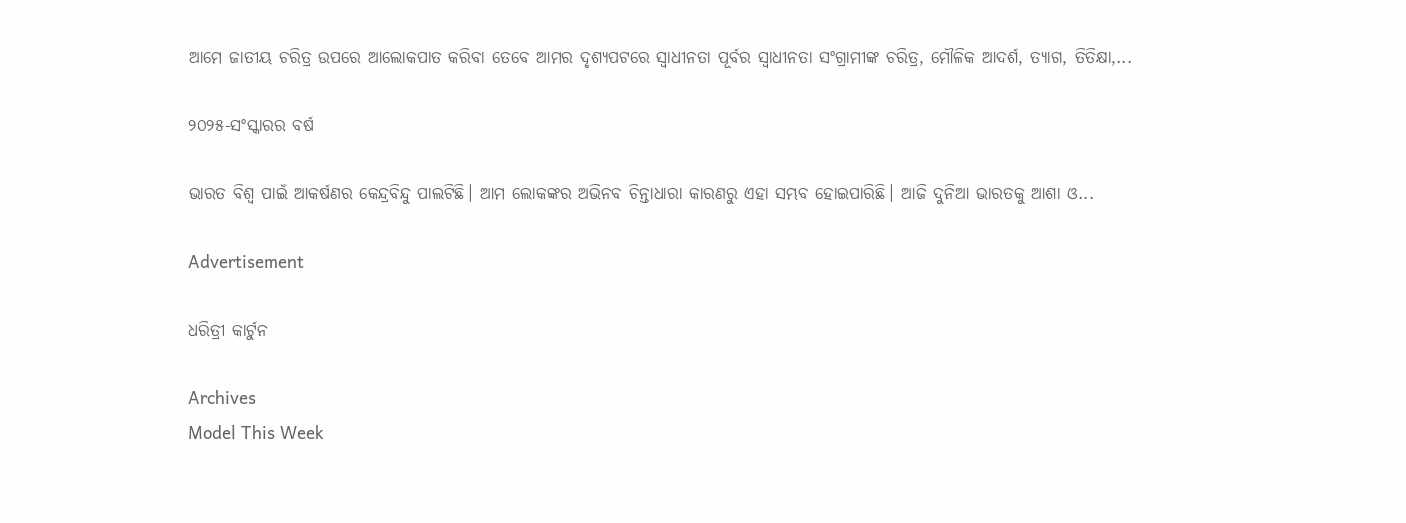ଆମେ ଜାତୀୟ ଚରିତ୍ର ଉପରେ ଆଲୋକପାତ କରିବା ତେବେ ଆମର ଦୃଶ୍ୟପଟରେ ସ୍ବାଧୀନତା ପୂର୍ବର ସ୍ବାଧୀନତା ସଂଗ୍ରାମୀଙ୍କ ଚରିତ୍ର, ମୌଳିକ ଆଦର୍ଶ, ତ୍ୟାଗ, ତିତିକ୍ଷା,...

୨୦୨୫-ସଂସ୍କାରର ବର୍ଷ

ଭାରତ ବିଶ୍ୱ ପାଇଁ ଆକର୍ଷଣର କେନ୍ଦ୍ରବିନ୍ଦୁ ପାଲଟିଛି। ଆମ ଲୋକଙ୍କର ଅଭିନବ ଚିନ୍ତାଧାରା କାରଣରୁ ଏହା ସମ୍ଭବ ହୋଇପାରିଛି। ଆଜି ଦୁନିଆ ଭାରତକୁ ଆଶା ଓ...

Advertisement

ଧରିତ୍ରୀ କାର୍ଟୁନ

Archives
Model This Week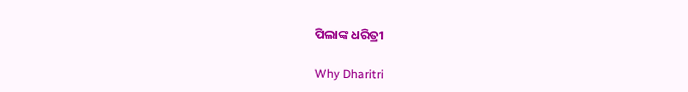ପିଲାଙ୍କ ଧରିତ୍ରୀ

Why Dharitri